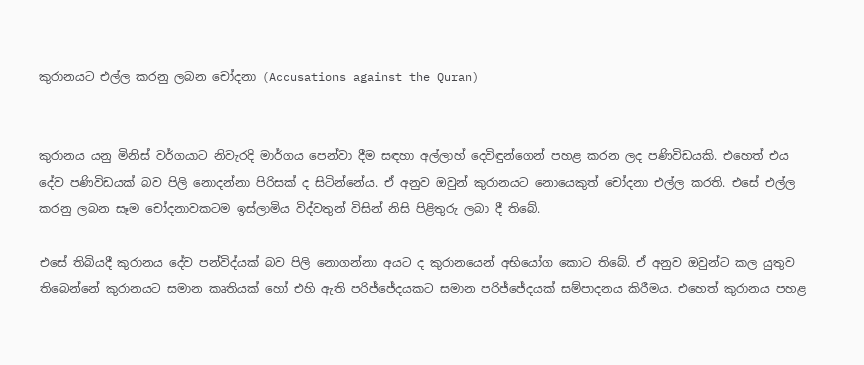කුරානයට එල්ල කරනු ලබන චෝදනා (Accusations against the Quran)


කුරානය යනු මිනිස් වර්ගයාට නිවැරදි මාර්ගය පෙන්වා දීම සඳහා අල්ලාහ් දෙවිඳුන්ගෙන් පහළ කරන ලද පණිවිඩයකි. එහෙත් එය දේව පණිවිඩයක් බව පිලි නොදන්නා පිරිසක් ද සිටින්නේය. ඒ අනුව ඔවුන් කුරානයට නොයෙකුත් චෝදනා එල්ල කරති. එසේ එල්ල කරනු ලබන සෑම චෝදනාවකටම ඉස්ලාමිය විද්වතුන් විසින් නිසි පිළිතුරු ලබා දී තිබේ.

එසේ තිබියදී කුරානය දේව පන්විද්යක් බව පිලි නොගන්නා අයට ද කුරානයෙන් අභියෝග කොට තිබේ. ඒ අනුව ඔවුන්ට කල යුතුව තිබෙන්නේ කුරානයට සමාන කෘතියක් හෝ එහි ඇති පරිජ්ජේදයකට සමාන පරිජ්ජේදයක් සම්පාදනය කිරීමය. එහෙත් කුරානය පහළ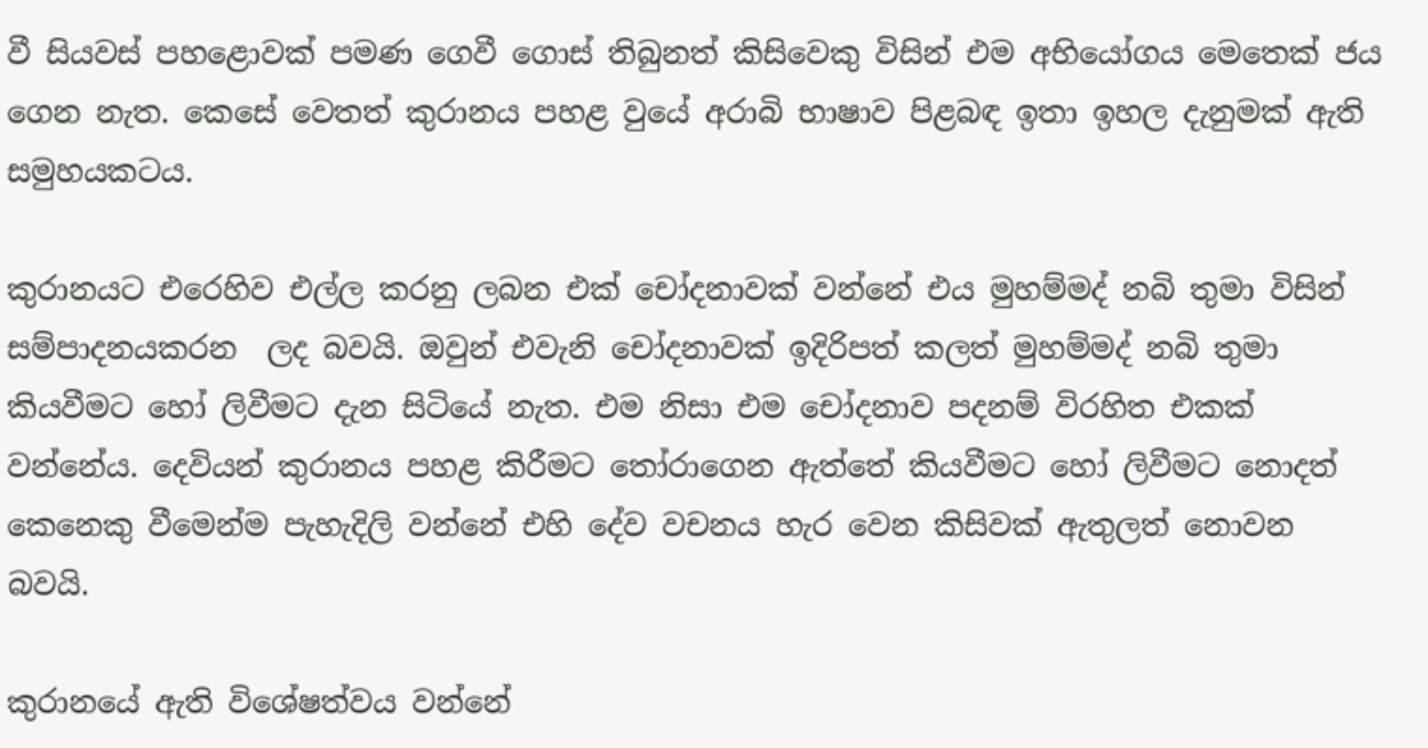වී සියවස් පහළොවක් පමණ ගෙවී ගොස් තිබුනත් කිසිවෙකු විසින් එම අභියෝගය මෙතෙක් ජය ගෙන නැත. කෙසේ වෙතත් කුරානය පහළ වුයේ අරාබි භාෂාව පිළබඳ ඉතා ඉහල දැනුමක් ඇති සමුහයකටය.

කුරානයට එරෙහිව එල්ල කරනු ලබන එක් චෝදනාවක් වන්නේ එය මුහම්මද් නබි තුමා විසින් සම්පාදනයකරන  ලද බවයි. ඔවුන් එවැනි චෝදනාවක් ඉදිරිපත් කලත් මුහම්මද් නබි තුමා කියවීමට හෝ ලිවීමට දැන සිටියේ නැත. එම නිසා එම චෝදනාව පදනම් විරහිත එකක් වන්නේය. දෙවියන් කුරානය පහළ කිරීමට තෝරාගෙන ඇත්තේ කියවීමට හෝ ලිවීමට නොදත් කෙනෙකු වීමෙන්ම පැහැදිලි වන්නේ එහි දේව වචනය හැර වෙන කිසිවක් ඇතුලත් නොවන බවයි.

කුරානයේ ඇති විශේෂත්වය වන්නේ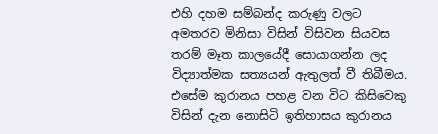එහි දහම සම්බන්ද කරුණු වලට අමතරව මිනිසා විසින් විසිවන සියවස තරම් මෑත කාලයේදී සොයාගන්න ලද විද්‍යාත්මක සත්‍යයන් ඇතුලත් වී තිබීමය. එසේම කුරානය පහළ වන විට කිසිවෙකු විසින් දැන නොසිටි ඉතිහාසය කුරානය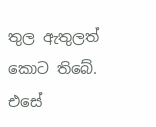තුල ඇතුලත් කොට තිබේ. එසේ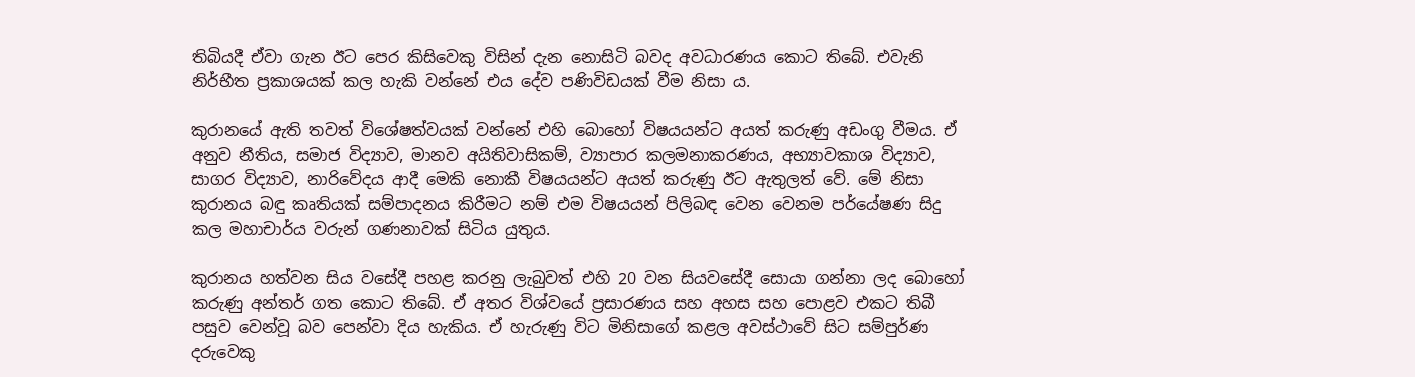තිබියදී ඒවා ගැන ඊට පෙර කිසිවෙකු විසින් දැන නොසිටි බවද අවධාරණය කොට තිබේ. එවැනි නිර්භීත ප්‍රකාශයක් කල හැකි වන්නේ එය දේව පණිවිඩයක් වීම නිසා ය.

කුරානයේ ඇති තවත් විශේෂත්වයක් වන්නේ එහි බොහෝ විෂයයන්ට අයත් කරුණු අඩංගු වීමය. ඒ අනුව නීතිය, සමාජ විද්‍යාව, මානව අයිතිවාසිකම්, ව්‍යාපාර කලමනාකරණය, අභ්‍යාවකාශ විද්‍යාව, සාගර විද්‍යාව, නාරිවේදය ආදී මෙකි නොකී විෂයයන්ට අයත් කරුණු ඊට ඇතුලත් වේ. මේ නිසා කුරානය බඳු කෘතියක් සම්පාදනය කිරීමට නම් එම විෂයයන් පිලිබඳ වෙන වෙනම පර්යේෂණ සිදු කල මහාචාර්ය වරුන් ගණනාවක් සිටිය යුතුය.

කුරානය හත්වන සිය වසේදී පහළ කරනු ලැබුවත් එහි 20 වන සියවසේදී සොයා ගන්නා ලද බොහෝ කරුණු අන්තර් ගත කොට තිබේ. ඒ අතර විශ්වයේ ප්‍රසාරණය සහ අහස සහ පොළව එකට තිබී පසුව වෙන්වූ බව පෙන්වා දිය හැකිය. ඒ හැරුණු විට මිනිසාගේ කළල අවස්ථාවේ සිට සම්පුර්ණ දරුවෙකු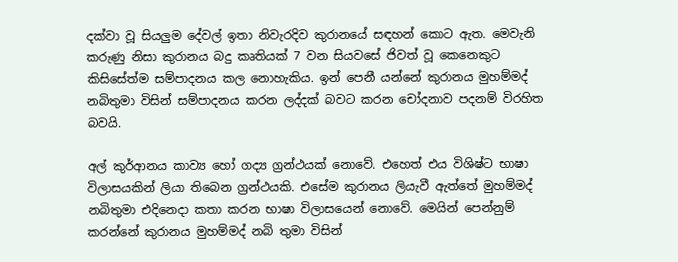දක්වා වූ සියලුම දේවල් ඉතා නිවැරදිව කුරානයේ සඳහන් කොට ඇත. මෙවැනි කරුණු නිසා කුරානය බදු කෘතියක් 7 වන සියවසේ ජිවත් වූ කෙනෙකුට කිසිසේත්ම සම්පාදනය කල නොහැකිය. ඉන් පෙනී යන්නේ කුරානය මුහම්මද් නබිතුමා විසින් සම්පාදනය කරන ලද්දක් බවට කරන චෝදනාව පදනම් විරහිත බවයි.

අල් කුර්ආනය කාව්‍ය හෝ ගද්‍ය ග්‍රන්ථයක් නොවේ. එහෙත් එය විශිෂ්ට භාෂා විලාසයකින් ලියා තිබෙන ග්‍රන්ථයකි. එසේම කුරානය ලියැවී ඇත්තේ මුහම්මද් නබිතුමා එදිනෙදා කතා කරන භාෂා විලාසයෙන් නොවේ. මෙයින් පෙන්නුම් කරන්නේ කුරානය මුහම්මද් නබි තුමා විසින්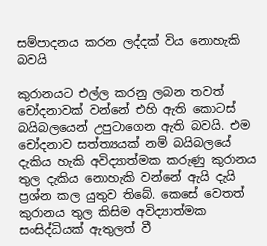සම්පාදනය කරන ලද්දක් විය නොහැකි බවයි

කුරානයට එල්ල කරනු ලබන තවත් චෝදනාවක් වන්නේ එහි ඇති කොටස් බයිබලයෙන් උපුටාගෙන ඇති බවයි. එම චෝදනාව සත්ත්‍යයක් නම් බයිබලයේ දැකිය හැකි අවිද්‍යාත්මක කරුණු කුරානය තුල දැකිය නොහැකි වන්නේ ඇයි දැයි ප්‍රශ්න කල යුතුව තිබේ. කෙසේ වෙතත් කුරානය තුල කිසිම අවිද්‍යාත්මක සංසිද්ධියක් ඇතුලත් වී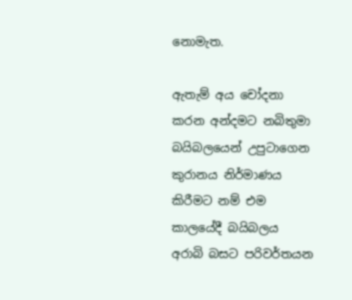නොමැත.

ඇතැම් අය චෝදනා කරන අන්දමට නබිතුමා බයිබලයෙන් උපුටාගෙන කුරානය නිර්මාණය කිරීමට නම් එම කාලයේදී බයිබලය අරාබි බසට පරිවර්තයන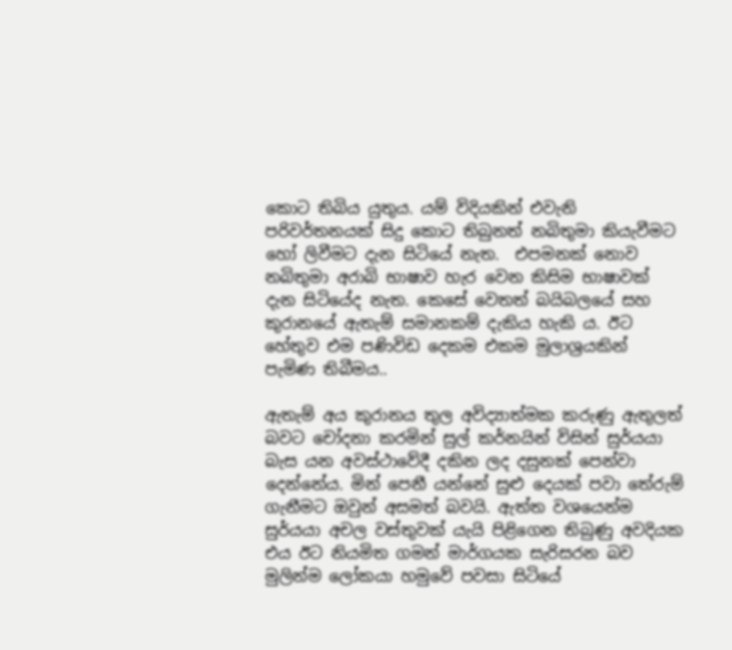කොට තිබිය යුතුය. යම් විදියකින් එවැනි පරිවර්තනයක් සිදු කොට තිබුනත් නබිතුමා කියැවීමට හෝ ලිවීමට දැන සිටියේ නැත.  එපමනක් නොව නබිතුමා අරාබි භාෂාව හැර වෙන කිසිම භාෂාවක් දැන සිටියේද නැත. කෙසේ වෙතත් බයිබලයේ සහ කුරානයේ ඇතැම් සමානකම් දැකිය හැකි ය. ඊට හේතුව එම පණිවිඩ දෙකම එකම මුලාශ්‍රයකින් පැමිණ තිබීමය..

ඇතැම් අය කුරානය තුල අවිද්‍යාත්මක කරුණු ඇතුලත් බවට චෝදනා කරමින් සුල් කර්නයින් විසින් සුර්යයා බැස යන අවස්ථාවේදී දකින ලද දසුනක් පෙන්වා දෙන්නේය. මින් පෙනී යන්නේ සුළු දෙයක් පවා තේරුම් ගැනීමට ඔවුන් අසමත් බවයි. ඇත්ත වශයෙන්ම සුර්යයා අචල වස්තුවක් යැයි පිළිගෙන තිබුණු අවදියක එය ඊට නියමිත ගමන් මාර්ගයක සැරිසරන බව මුලින්ම ලෝකයා හමුවේ පවසා සිටියේ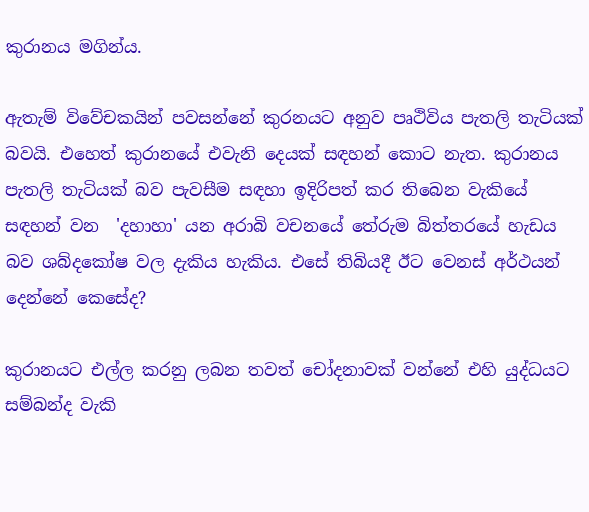කුරානය මගින්ය.

ඇතැම් විවේචකයින් පවසන්නේ කුරනයට අනුව පෘථිවිය පැතලි තැටියක් බවයි. එහෙත් කුරානයේ එවැනි දෙයක් සඳහන් කොට නැත. කුරානය පැතලි තැටියක් බව පැවසීම සඳහා ඉදිරිපත් කර තිබෙන වැකියේ සඳහන් වන  'දහාහා' යන අරාබි වචනයේ තේරුම බිත්තරයේ හැඩය බව ශබ්දකෝෂ වල දැකිය හැකිය. එසේ තිබියදී ඊට වෙනස් අර්ථයන් දෙන්නේ කෙසේද?

කුරානයට එල්ල කරනු ලබන තවත් චෝදනාවක් වන්නේ එහි යුද්ධයට සම්බන්ද වැකි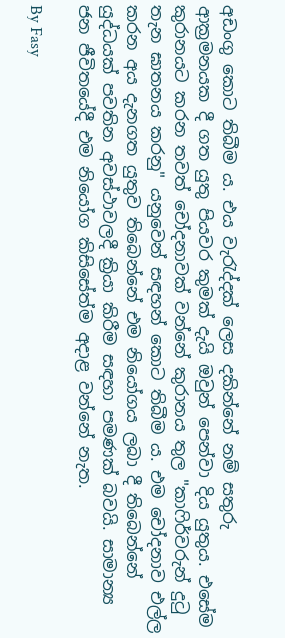අඩංගු කොට තිබීම ය. එය වැරැද්දක් ලෙස දකින්නේ නම් සතුරු ආක්‍රමනයක දී ගත යුතු පියවර කුමක් දැයි ඔවුන් පෙන්වා දිය යුතුය. එසේම කුරානයට කරන තවත් චෝදනාවක් වන්නේ කුරානය තුල "කාෆිර්වරුන් දුටු තැන ඝාතනය කරනු" යනුවෙන් සඳහන් කොට තිබීම ය. එම චෝදනාව එල්ල කරන අය දැනගත යුතුව තිබෙන්නේ එම නියෝගය ලබා දී තිබෙන්නේ යුද්ධයක් පවතින අවස්ථාවලදී ක්‍රියා කිරීම සඳහා පමණක් බවයි. සාමාන්‍ය ජන ජීවිතයේදී එම නියෝග කිසිසේත්ම අදාළ වන්නේ නැත.

By Fasy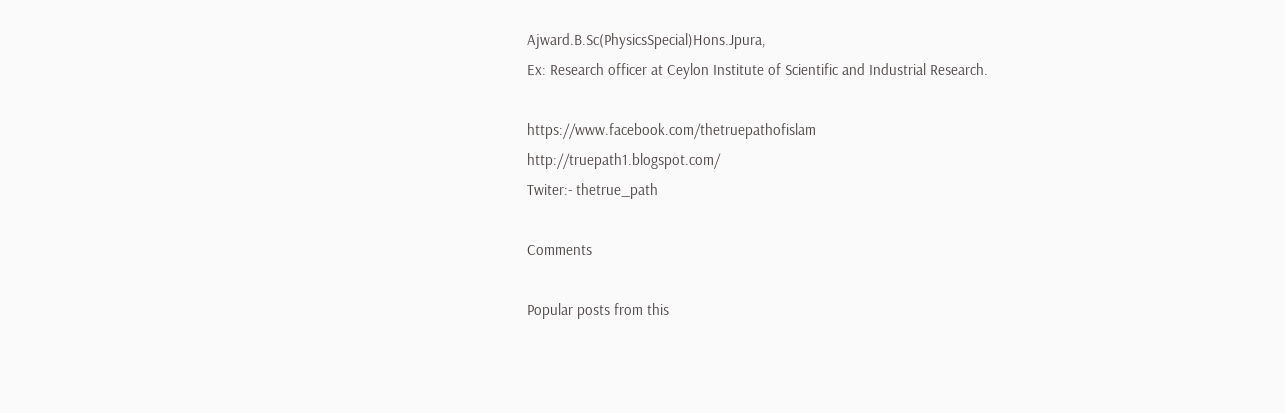Ajward.B.Sc(PhysicsSpecial)Hons.Jpura,
Ex: Research officer at Ceylon Institute of Scientific and Industrial Research.

https://www.facebook.com/thetruepathofislam
http://truepath1.blogspot.com/
Twiter:- thetrue_path

Comments

Popular posts from this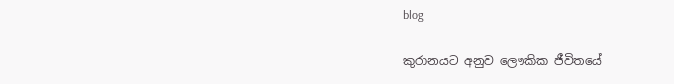blog

කුරානයට අනුව ලෞකික ජීවිතයේ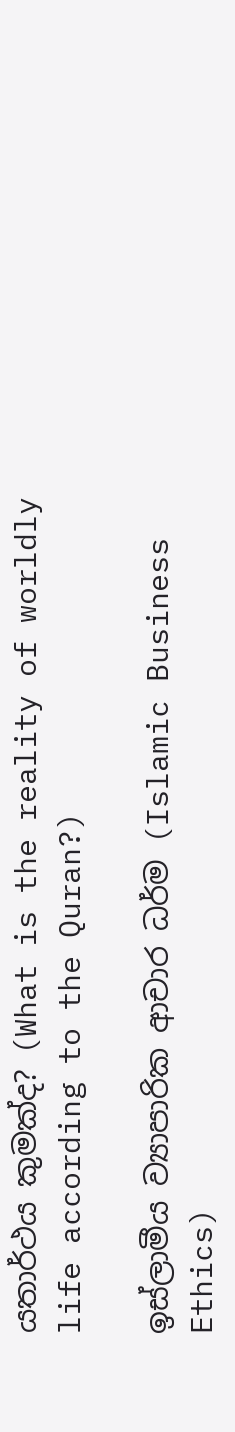යතාර්ථය කුමක්ද? (What is the reality of worldly life according to the Quran?)

ඉස්ලාමීය ව්‍යාපාරික ආචාර ධර්ම (Islamic Business Ethics)